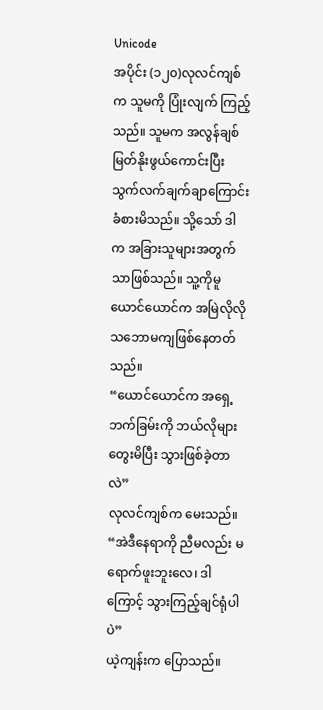Unicode
အပိုင်း (၁၂၀)လုလင်ကျစ်က သူမကို ပြုံးလျက် ကြည့်သည်။ သူမက အလွန်ချစ်မြတ်နိုးဖွယ်ကောင်းပြီး သွက်လက်ချက်ချာကြောင်း ခံစားမိသည်။ သို့သော် ဒါက အခြားသူများအတွက်သာဖြစ်သည်။ သူ့ကိုမူ ယောင်ယောင်က အမြဲလိုလို သဘောမကျဖြစ်နေတတ်သည်။
“ယောင်ယောင်က အရှေ့ဘက်ခြမ်းကို ဘယ်လိုများ တွေးမိပြီး သွားဖြစ်ခဲ့တာလဲ”
လုလင်ကျစ်က မေးသည်။
“အဲဒီနေရာကို ညီမလည်း မရောက်ဖူးဘူးလေ၊ ဒါကြောင့် သွားကြည့်ချင်ရုံပါပဲ”
ယဲ့ကျန်းက ပြောသည်။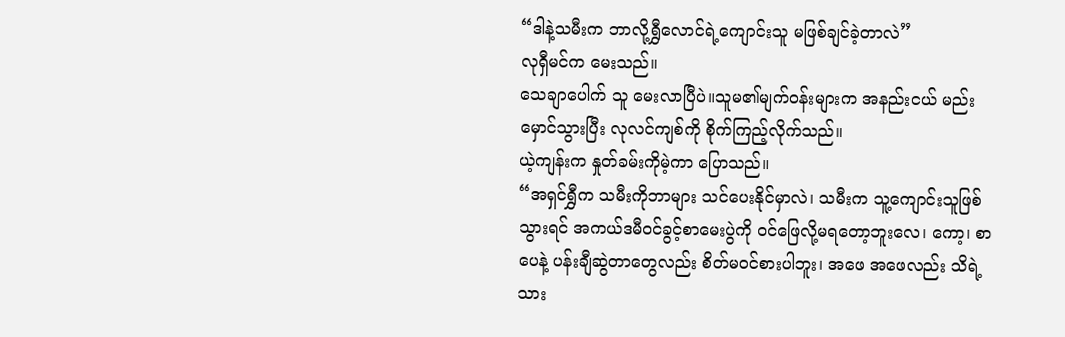“ဒါနဲ့သမီးက ဘာလို့ရွှီလောင်ရဲ့ကျောင်းသူ မဖြစ်ချင်ခဲ့တာလဲ”
လုရှီမင်က မေးသည်။
သေချာပေါက် သူ မေးလာပြီပဲ။သူမ၏မျက်ဝန်းများက အနည်းငယ် မည်းမှောင်သွားပြီး လုလင်ကျစ်ကို စိုက်ကြည့်လိုက်သည်။
ယဲ့ကျန်းက နှုတ်ခမ်းကိုမဲ့ကာ ပြောသည်။
“အရှင်ရွှီက သမီးကိုဘာများ သင်ပေးနိုင်မှာလဲ၊ သမီးက သူ့ကျောင်းသူဖြစ်သွားရင် အကယ်ဒမီဝင်ခွင့်စာမေးပွဲကို ဝင်ဖြေလို့မရတော့ဘူးလေ၊ ကော့၊ စာပေနဲ့ ပန်းချီဆွဲတာတွေလည်း စိတ်မဝင်စားပါဘူး၊ အဖေ အဖေလည်း သိရဲ့သား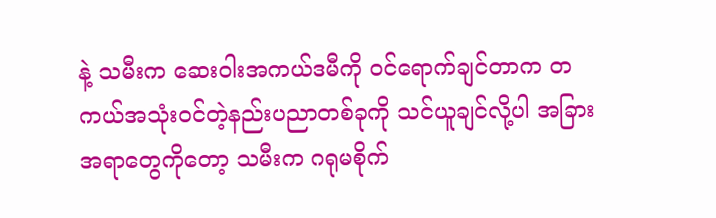နဲ့ သမီးက ဆေးဝါးအကယ်ဒမီကို ဝင်ရောက်ချင်တာက တကယ်အသုံးဝင်တဲ့နည်းပညာတစ်ခုကို သင်ယူချင်လို့ပါ အခြားအရာတွေကိုတော့ သမီးက ဂရုမစိုက်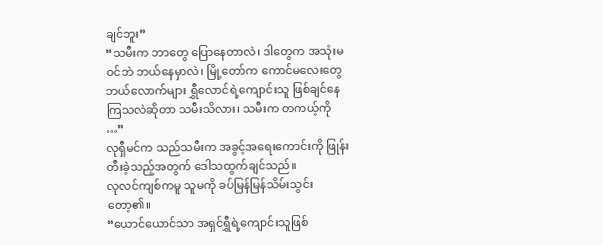ချင်ဘူး”
“သမီးက ဘာတွေ ပြောနေတာလဲ၊ ဒါတွေက အသုံးမဝင်ဘဲ ဘယ်နေမှာလဲ၊ မြို့တော်က ကောင်မလေးတွေ ဘယ်လောက်များ ရွှီလောင်ရဲ့ကျောင်းသူ ဖြစ်ချင်နေကြသလဲဆိုတာ သမီးသိလား၊ သမီးက တကယ့်ကို …”
လုရှီမင်က သည်သမီးက အခွင့်အရေးကောင်းကို ဖြုန်းတီးခဲ့သည့်အတွက် ဒေါသထွက်ချင်သည်။
လုလင်ကျစ်ကမူ သူမကို ခပ်မြန်မြန်သိမ်းသွင်းတော့၏။
“ယောင်ယောင်သာ အရှင်ရွှီရဲ့ကျောင်းသူဖြစ်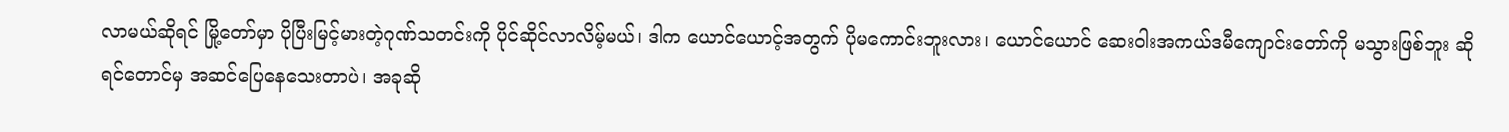လာမယ်ဆိုရင် မြို့တော်မှာ ပိုပြီးမြင့်မားတဲ့ဂုဏ်သတင်းကို ပိုင်ဆိုင်လာလိမ့်မယ်၊ ဒါက ယောင်ယောင့်အတွက် ပိုမကောင်းဘူးလား၊ ယောင်ယောင် ဆေးဝါးအကယ်ဒမီကျောင်းတော်ကို မသွားဖြစ်ဘူး ဆိုရင်တောင်မှ အဆင်ပြေနေသေးတာပဲ၊ အခုဆို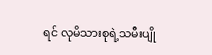ရင် လုမိသားစုရဲ့သမီးပျို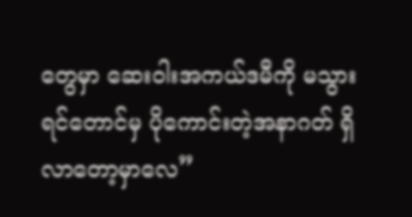တွေမှာ ဆေးဝါးအကယ်ဒမီကို မသွားရင်တောင်မှ ပိုကောင်းတဲ့အနာဂတ် ရှိလာတော့မှာလေ”